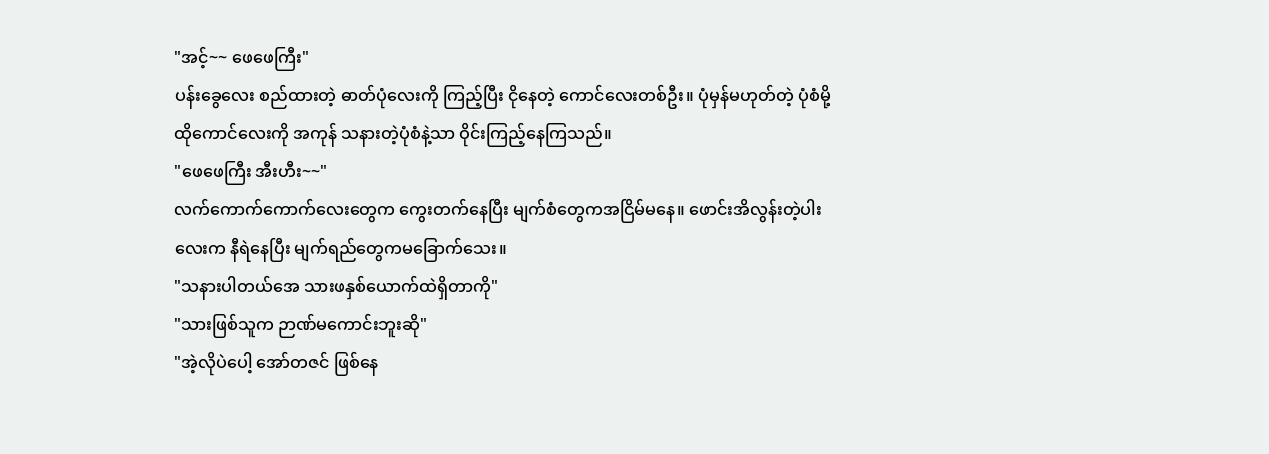"အင့်~~ ဖေဖေကြီး"
ပန်းခွေလေး စည်ထားတဲ့ ဓာတ်ပုံလေးကို ကြည့်ပြီး ငိုနေတဲ့ ကောင်လေးတစ်ဦး။ ပုံမှန်မဟုတ်တဲ့ ပုံစံမို့ ထိုကောင်လေးကို အကုန် သနားတဲ့ပုံစံနဲ့သာ ဝိုင်းကြည့်နေကြသည်။
"ဖေဖေကြီး အီးဟီး~~"
လက်ကောက်ကောက်လေးတွေက ကွေးတက်နေပြီး မျက်စံတွေကအငြိမ်မနေ။ ဖောင်းအိလွန်းတဲ့ပါးလေးက နီရဲနေပြီး မျက်ရည်တွေကမခြောက်သေး။
"သနားပါတယ်အေ သားဖနှစ်ယောက်ထဲရှိတာကို"
"သားဖြစ်သူက ဉာဏ်မကောင်းဘူးဆို"
"အဲ့လိုပဲပေါ့ အော်တဇင် ဖြစ်နေ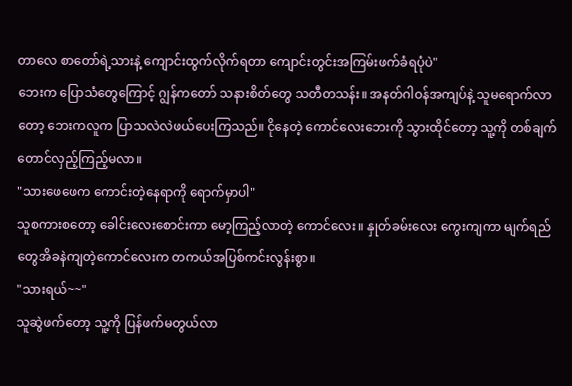တာလေ စာတော်ရဲ့သားနဲ့ ကျောင်းထွက်လိုက်ရတာ ကျောင်းတွင်းအကြမ်းဖက်ခံရပုံပဲ"
ဘေးက ပြောသံတွေကြောင့် ဂျွန်ကတော် သနားစိတ်တွေ သတီတသန်း။ အနတ်ဂါဝန်အကျပ်နဲ့ သူမရောက်လာတော့ ဘေးကလူက ပြာသလဲလဲဖယ်ပေးကြသည်။ ငိုနေတဲ့ ကောင်လေးဘေးကို သွားထိုင်တော့ သူ့ကို တစ်ချက်တောင်လှည့်ကြည့်မလာ။
"သားဖေဖေက ကောင်းတဲ့နေရာကို ရောက်မှာပါ"
သူစကားစတော့ ခေါင်းလေးစောင်းကာ မော့ကြည့်လာတဲ့ ကောင်လေး။ နှုတ်ခမ်းလေး ကွေးကျကာ မျက်ရည်တွေအိခနဲကျတဲ့ကောင်လေးက တကယ်အပြစ်ကင်းလွန်းစွာ။
"သားရယ်~~"
သူဆွဲဖက်တော့ သူ့ကို ပြန်ဖက်မတွယ်လာ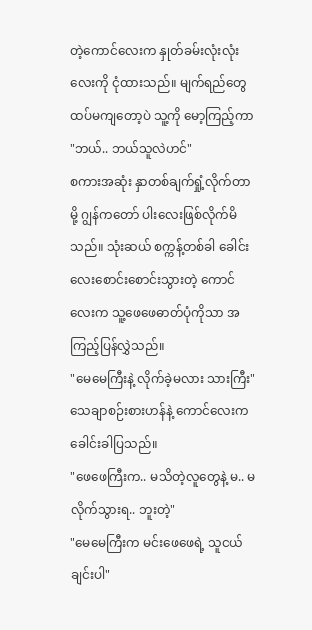တဲ့ကောင်လေးက နှုတ်ခမ်းလုံးလုံးလေးကို ငုံထားသည်။ မျက်ရည်တွေထပ်မကျတော့ပဲ သူ့ကို မော့ကြည့်ကာ
"ဘယ်.. ဘယ်သူလဲဟင်"
စကားအဆုံး နှာတစ်ချက်ရှုံ့လိုက်တာမို့ ဂျွန်ကတော် ပါးလေးဖြစ်လိုက်မိသည်။ သုံးဆယ် စက္ကန့်တစ်ခါ ခေါင်းလေးစောင်းစောင်းသွားတဲ့ ကောင်လေးက သူ့ဖေဖေဓာတ်ပုံကိုသာ အကြည့်ပြန်လွှဲသည်။
"မေမေကြီးနဲ့ လိုက်ခဲ့မလား သားကြီး"
သေချာစဉ်းစားဟန်နဲ့ ကောင်လေးက ခေါင်းခါပြသည်။
"ဖေဖေကြီးက.. မသိတဲ့လူတွေနဲ့ မ.. မလိုက်သွားရ.. ဘူးတဲ့"
"မေမေကြီးက မင်းဖေဖေရဲ့ သူငယ်ချင်းပါ"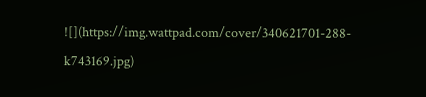![](https://img.wattpad.com/cover/340621701-288-k743169.jpg)